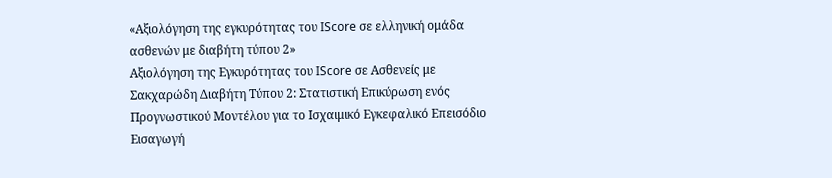«Αξιολόγηση της εγκυρότητας του IScore σε ελληνική ομάδα ασθενών με διαβήτη τύπου 2»
Αξιολόγηση της Εγκυρότητας του IScore σε Ασθενείς με Σακχαρώδη Διαβήτη Τύπου 2: Στατιστική Επικύρωση ενός Προγνωστικού Μοντέλου για το Ισχαιμικό Εγκεφαλικό Επεισόδιο
Εισαγωγή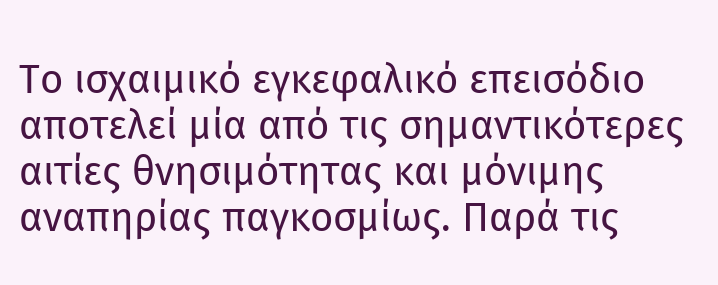Το ισχαιμικό εγκεφαλικό επεισόδιο αποτελεί μία από τις σημαντικότερες αιτίες θνησιμότητας και μόνιμης αναπηρίας παγκοσμίως. Παρά τις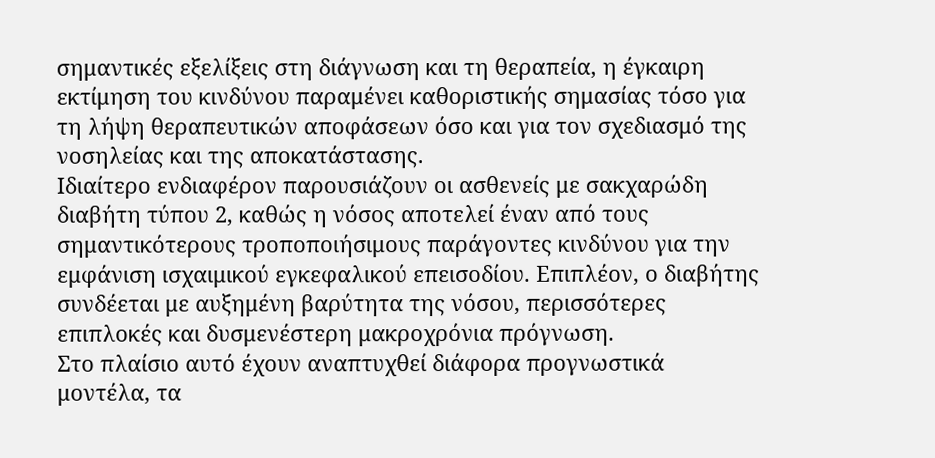σημαντικές εξελίξεις στη διάγνωση και τη θεραπεία, η έγκαιρη εκτίμηση του κινδύνου παραμένει καθοριστικής σημασίας τόσο για τη λήψη θεραπευτικών αποφάσεων όσο και για τον σχεδιασμό της νοσηλείας και της αποκατάστασης.
Ιδιαίτερο ενδιαφέρον παρουσιάζουν οι ασθενείς με σακχαρώδη διαβήτη τύπου 2, καθώς η νόσος αποτελεί έναν από τους σημαντικότερους τροποποιήσιμους παράγοντες κινδύνου για την εμφάνιση ισχαιμικού εγκεφαλικού επεισοδίου. Επιπλέον, ο διαβήτης συνδέεται με αυξημένη βαρύτητα της νόσου, περισσότερες επιπλοκές και δυσμενέστερη μακροχρόνια πρόγνωση.
Στο πλαίσιο αυτό έχουν αναπτυχθεί διάφορα προγνωστικά μοντέλα, τα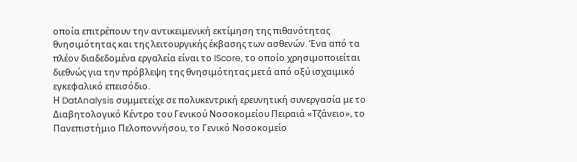οποία επιτρέπουν την αντικειμενική εκτίμηση της πιθανότητας θνησιμότητας και της λειτουργικής έκβασης των ασθενών. Ένα από τα πλέον διαδεδομένα εργαλεία είναι το IScore, το οποίο χρησιμοποιείται διεθνώς για την πρόβλεψη της θνησιμότητας μετά από οξύ ισχαιμικό εγκεφαλικό επεισόδιο.
Η DatAnalysis συμμετείχε σε πολυκεντρική ερευνητική συνεργασία με το Διαβητολογικό Κέντρο του Γενικού Νοσοκομείου Πειραιά «Τζάνειο», το Πανεπιστήμιο Πελοποννήσου, το Γενικό Νοσοκομείο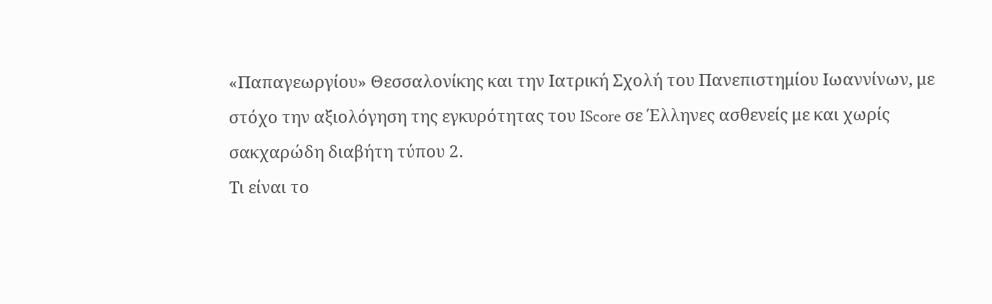«Παπαγεωργίου» Θεσσαλονίκης και την Ιατρική Σχολή του Πανεπιστημίου Ιωαννίνων, με στόχο την αξιολόγηση της εγκυρότητας του IScore σε Έλληνες ασθενείς με και χωρίς σακχαρώδη διαβήτη τύπου 2.
Τι είναι το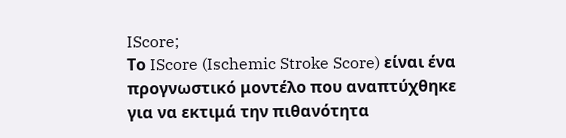IScore;
Το IScore (Ischemic Stroke Score) είναι ένα προγνωστικό μοντέλο που αναπτύχθηκε για να εκτιμά την πιθανότητα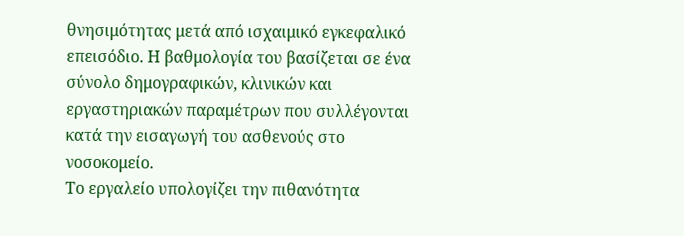θνησιμότητας μετά από ισχαιμικό εγκεφαλικό επεισόδιο. Η βαθμολογία του βασίζεται σε ένα σύνολο δημογραφικών, κλινικών και εργαστηριακών παραμέτρων που συλλέγονται κατά την εισαγωγή του ασθενούς στο νοσοκομείο.
Το εργαλείο υπολογίζει την πιθανότητα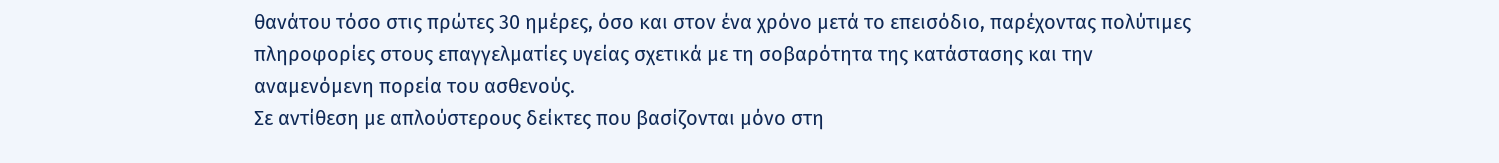θανάτου τόσο στις πρώτες 30 ημέρες, όσο και στον ένα χρόνο μετά το επεισόδιο, παρέχοντας πολύτιμες πληροφορίες στους επαγγελματίες υγείας σχετικά με τη σοβαρότητα της κατάστασης και την αναμενόμενη πορεία του ασθενούς.
Σε αντίθεση με απλούστερους δείκτες που βασίζονται μόνο στη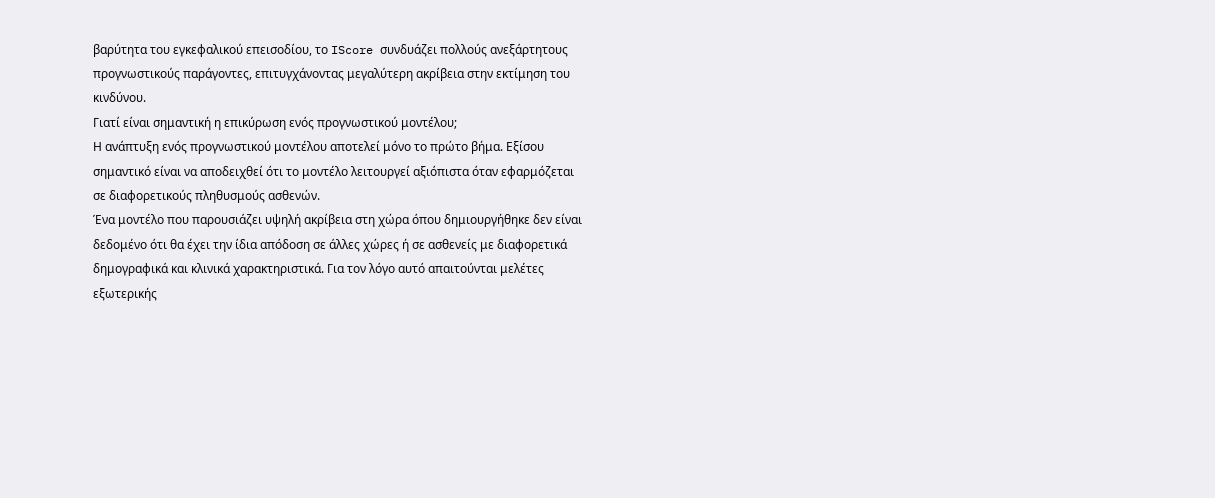βαρύτητα του εγκεφαλικού επεισοδίου, το IScore συνδυάζει πολλούς ανεξάρτητους προγνωστικούς παράγοντες, επιτυγχάνοντας μεγαλύτερη ακρίβεια στην εκτίμηση του κινδύνου.
Γιατί είναι σημαντική η επικύρωση ενός προγνωστικού μοντέλου;
Η ανάπτυξη ενός προγνωστικού μοντέλου αποτελεί μόνο το πρώτο βήμα. Εξίσου σημαντικό είναι να αποδειχθεί ότι το μοντέλο λειτουργεί αξιόπιστα όταν εφαρμόζεται σε διαφορετικούς πληθυσμούς ασθενών.
Ένα μοντέλο που παρουσιάζει υψηλή ακρίβεια στη χώρα όπου δημιουργήθηκε δεν είναι δεδομένο ότι θα έχει την ίδια απόδοση σε άλλες χώρες ή σε ασθενείς με διαφορετικά δημογραφικά και κλινικά χαρακτηριστικά. Για τον λόγο αυτό απαιτούνται μελέτες εξωτερικής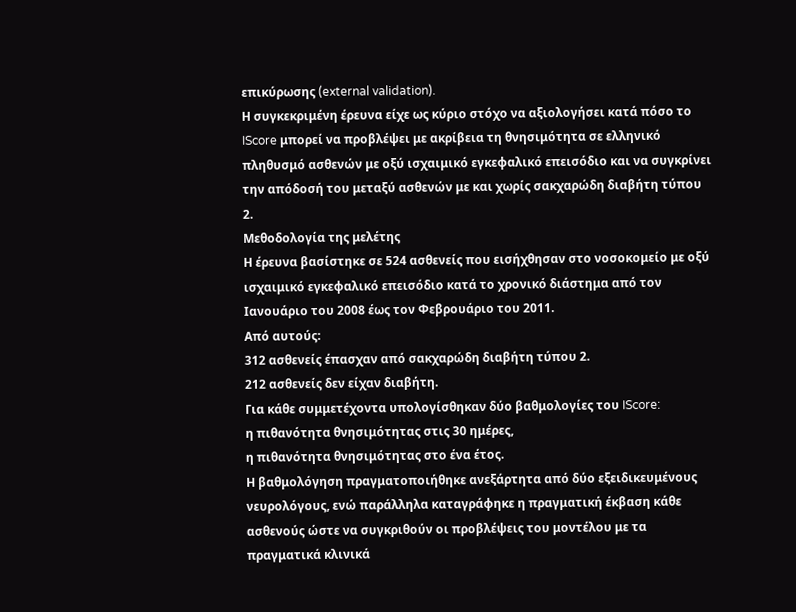επικύρωσης (external validation).
Η συγκεκριμένη έρευνα είχε ως κύριο στόχο να αξιολογήσει κατά πόσο το IScore μπορεί να προβλέψει με ακρίβεια τη θνησιμότητα σε ελληνικό πληθυσμό ασθενών με οξύ ισχαιμικό εγκεφαλικό επεισόδιο και να συγκρίνει την απόδοσή του μεταξύ ασθενών με και χωρίς σακχαρώδη διαβήτη τύπου 2.
Μεθοδολογία της μελέτης
Η έρευνα βασίστηκε σε 524 ασθενείς που εισήχθησαν στο νοσοκομείο με οξύ ισχαιμικό εγκεφαλικό επεισόδιο κατά το χρονικό διάστημα από τον Ιανουάριο του 2008 έως τον Φεβρουάριο του 2011.
Από αυτούς:
312 ασθενείς έπασχαν από σακχαρώδη διαβήτη τύπου 2.
212 ασθενείς δεν είχαν διαβήτη.
Για κάθε συμμετέχοντα υπολογίσθηκαν δύο βαθμολογίες του IScore:
η πιθανότητα θνησιμότητας στις 30 ημέρες,
η πιθανότητα θνησιμότητας στο ένα έτος.
Η βαθμολόγηση πραγματοποιήθηκε ανεξάρτητα από δύο εξειδικευμένους νευρολόγους, ενώ παράλληλα καταγράφηκε η πραγματική έκβαση κάθε ασθενούς ώστε να συγκριθούν οι προβλέψεις του μοντέλου με τα πραγματικά κλινικά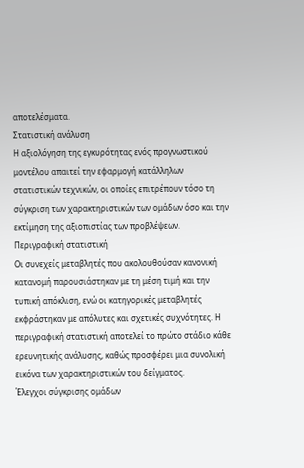αποτελέσματα.
Στατιστική ανάλυση
Η αξιολόγηση της εγκυρότητας ενός προγνωστικού μοντέλου απαιτεί την εφαρμογή κατάλληλων στατιστικών τεχνικών, οι οποίες επιτρέπουν τόσο τη σύγκριση των χαρακτηριστικών των ομάδων όσο και την εκτίμηση της αξιοπιστίας των προβλέψεων.
Περιγραφική στατιστική
Οι συνεχείς μεταβλητές που ακολουθούσαν κανονική κατανομή παρουσιάστηκαν με τη μέση τιμή και την τυπική απόκλιση, ενώ οι κατηγορικές μεταβλητές εκφράστηκαν με απόλυτες και σχετικές συχνότητες. Η περιγραφική στατιστική αποτελεί το πρώτο στάδιο κάθε ερευνητικής ανάλυσης, καθώς προσφέρει μια συνολική εικόνα των χαρακτηριστικών του δείγματος.
Έλεγχοι σύγκρισης ομάδων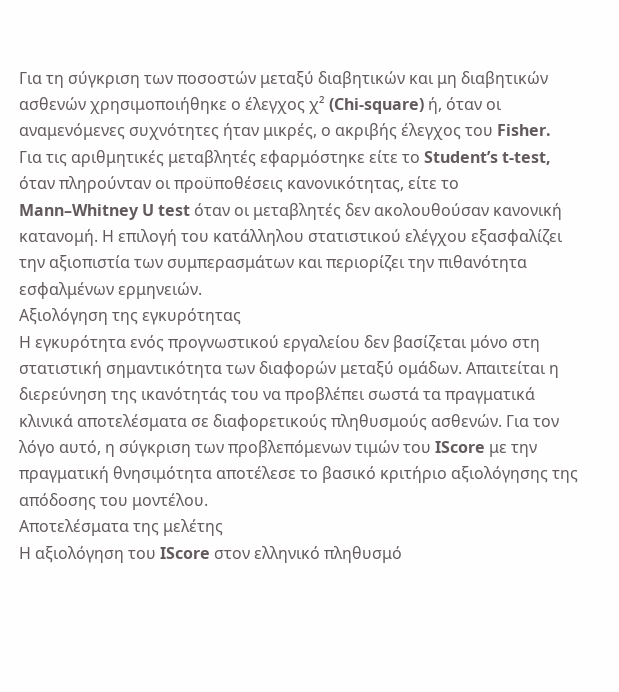Για τη σύγκριση των ποσοστών μεταξύ διαβητικών και μη διαβητικών ασθενών χρησιμοποιήθηκε ο έλεγχος χ² (Chi-square) ή, όταν οι αναμενόμενες συχνότητες ήταν μικρές, ο ακριβής έλεγχος του Fisher.
Για τις αριθμητικές μεταβλητές εφαρμόστηκε είτε το Student’s t-test, όταν πληρούνταν οι προϋποθέσεις κανονικότητας, είτε το Mann–Whitney U test όταν οι μεταβλητές δεν ακολουθούσαν κανονική κατανομή. Η επιλογή του κατάλληλου στατιστικού ελέγχου εξασφαλίζει την αξιοπιστία των συμπερασμάτων και περιορίζει την πιθανότητα εσφαλμένων ερμηνειών.
Αξιολόγηση της εγκυρότητας
Η εγκυρότητα ενός προγνωστικού εργαλείου δεν βασίζεται μόνο στη στατιστική σημαντικότητα των διαφορών μεταξύ ομάδων. Απαιτείται η διερεύνηση της ικανότητάς του να προβλέπει σωστά τα πραγματικά κλινικά αποτελέσματα σε διαφορετικούς πληθυσμούς ασθενών. Για τον λόγο αυτό, η σύγκριση των προβλεπόμενων τιμών του IScore με την πραγματική θνησιμότητα αποτέλεσε το βασικό κριτήριο αξιολόγησης της απόδοσης του μοντέλου.
Αποτελέσματα της μελέτης
Η αξιολόγηση του IScore στον ελληνικό πληθυσμό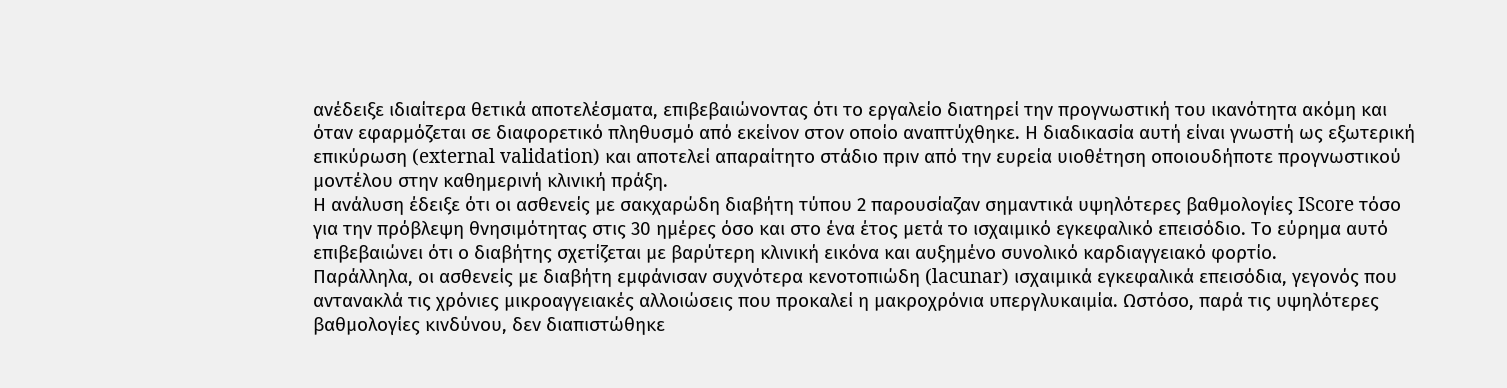ανέδειξε ιδιαίτερα θετικά αποτελέσματα, επιβεβαιώνοντας ότι το εργαλείο διατηρεί την προγνωστική του ικανότητα ακόμη και όταν εφαρμόζεται σε διαφορετικό πληθυσμό από εκείνον στον οποίο αναπτύχθηκε. Η διαδικασία αυτή είναι γνωστή ως εξωτερική επικύρωση (external validation) και αποτελεί απαραίτητο στάδιο πριν από την ευρεία υιοθέτηση οποιουδήποτε προγνωστικού μοντέλου στην καθημερινή κλινική πράξη.
Η ανάλυση έδειξε ότι οι ασθενείς με σακχαρώδη διαβήτη τύπου 2 παρουσίαζαν σημαντικά υψηλότερες βαθμολογίες IScore τόσο για την πρόβλεψη θνησιμότητας στις 30 ημέρες όσο και στο ένα έτος μετά το ισχαιμικό εγκεφαλικό επεισόδιο. Το εύρημα αυτό επιβεβαιώνει ότι ο διαβήτης σχετίζεται με βαρύτερη κλινική εικόνα και αυξημένο συνολικό καρδιαγγειακό φορτίο.
Παράλληλα, οι ασθενείς με διαβήτη εμφάνισαν συχνότερα κενοτοπιώδη (lacunar) ισχαιμικά εγκεφαλικά επεισόδια, γεγονός που αντανακλά τις χρόνιες μικροαγγειακές αλλοιώσεις που προκαλεί η μακροχρόνια υπεργλυκαιμία. Ωστόσο, παρά τις υψηλότερες βαθμολογίες κινδύνου, δεν διαπιστώθηκε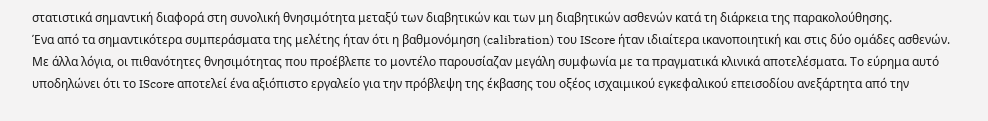στατιστικά σημαντική διαφορά στη συνολική θνησιμότητα μεταξύ των διαβητικών και των μη διαβητικών ασθενών κατά τη διάρκεια της παρακολούθησης.
Ένα από τα σημαντικότερα συμπεράσματα της μελέτης ήταν ότι η βαθμονόμηση (calibration) του IScore ήταν ιδιαίτερα ικανοποιητική και στις δύο ομάδες ασθενών. Με άλλα λόγια, οι πιθανότητες θνησιμότητας που προέβλεπε το μοντέλο παρουσίαζαν μεγάλη συμφωνία με τα πραγματικά κλινικά αποτελέσματα. Το εύρημα αυτό υποδηλώνει ότι το IScore αποτελεί ένα αξιόπιστο εργαλείο για την πρόβλεψη της έκβασης του οξέος ισχαιμικού εγκεφαλικού επεισοδίου ανεξάρτητα από την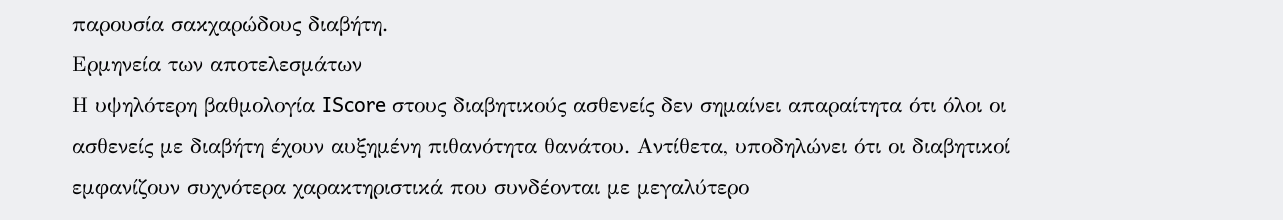παρουσία σακχαρώδους διαβήτη.
Ερμηνεία των αποτελεσμάτων
Η υψηλότερη βαθμολογία IScore στους διαβητικούς ασθενείς δεν σημαίνει απαραίτητα ότι όλοι οι ασθενείς με διαβήτη έχουν αυξημένη πιθανότητα θανάτου. Αντίθετα, υποδηλώνει ότι οι διαβητικοί εμφανίζουν συχνότερα χαρακτηριστικά που συνδέονται με μεγαλύτερο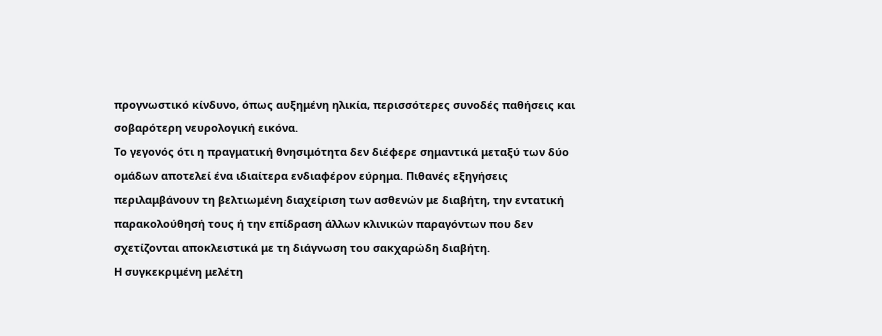προγνωστικό κίνδυνο, όπως αυξημένη ηλικία, περισσότερες συνοδές παθήσεις και σοβαρότερη νευρολογική εικόνα.
Το γεγονός ότι η πραγματική θνησιμότητα δεν διέφερε σημαντικά μεταξύ των δύο ομάδων αποτελεί ένα ιδιαίτερα ενδιαφέρον εύρημα. Πιθανές εξηγήσεις περιλαμβάνουν τη βελτιωμένη διαχείριση των ασθενών με διαβήτη, την εντατική παρακολούθησή τους ή την επίδραση άλλων κλινικών παραγόντων που δεν σχετίζονται αποκλειστικά με τη διάγνωση του σακχαρώδη διαβήτη.
Η συγκεκριμένη μελέτη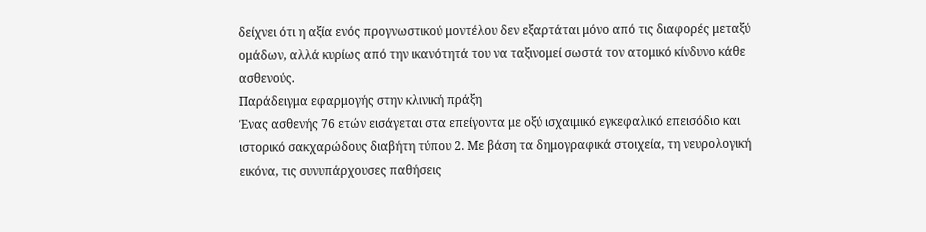δείχνει ότι η αξία ενός προγνωστικού μοντέλου δεν εξαρτάται μόνο από τις διαφορές μεταξύ ομάδων, αλλά κυρίως από την ικανότητά του να ταξινομεί σωστά τον ατομικό κίνδυνο κάθε ασθενούς.
Παράδειγμα εφαρμογής στην κλινική πράξη
Ένας ασθενής 76 ετών εισάγεται στα επείγοντα με οξύ ισχαιμικό εγκεφαλικό επεισόδιο και ιστορικό σακχαρώδους διαβήτη τύπου 2. Με βάση τα δημογραφικά στοιχεία, τη νευρολογική εικόνα, τις συνυπάρχουσες παθήσεις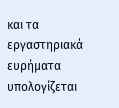και τα εργαστηριακά ευρήματα υπολογίζεται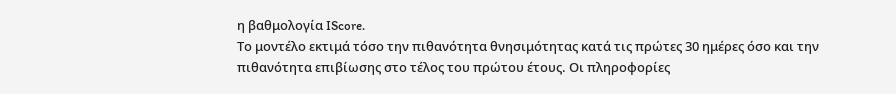η βαθμολογία IScore.
Το μοντέλο εκτιμά τόσο την πιθανότητα θνησιμότητας κατά τις πρώτες 30 ημέρες όσο και την πιθανότητα επιβίωσης στο τέλος του πρώτου έτους. Οι πληροφορίες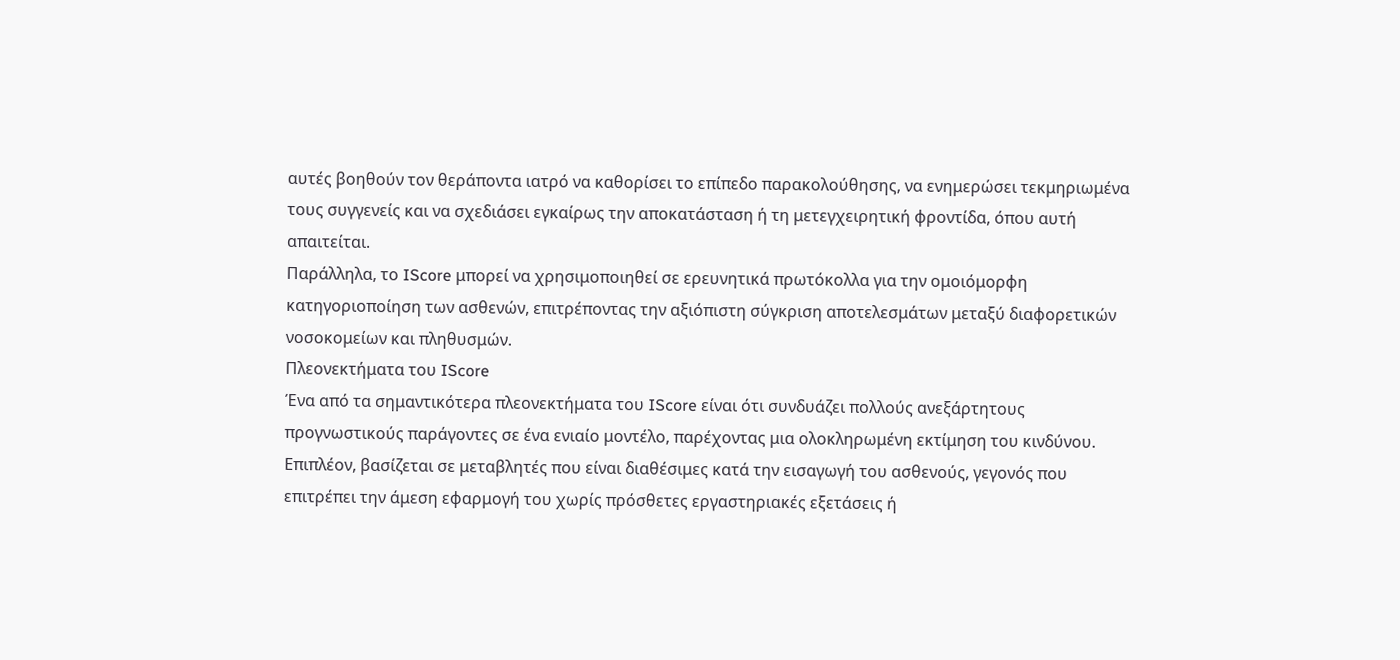αυτές βοηθούν τον θεράποντα ιατρό να καθορίσει το επίπεδο παρακολούθησης, να ενημερώσει τεκμηριωμένα τους συγγενείς και να σχεδιάσει εγκαίρως την αποκατάσταση ή τη μετεγχειρητική φροντίδα, όπου αυτή απαιτείται.
Παράλληλα, το IScore μπορεί να χρησιμοποιηθεί σε ερευνητικά πρωτόκολλα για την ομοιόμορφη κατηγοριοποίηση των ασθενών, επιτρέποντας την αξιόπιστη σύγκριση αποτελεσμάτων μεταξύ διαφορετικών νοσοκομείων και πληθυσμών.
Πλεονεκτήματα του IScore
Ένα από τα σημαντικότερα πλεονεκτήματα του IScore είναι ότι συνδυάζει πολλούς ανεξάρτητους προγνωστικούς παράγοντες σε ένα ενιαίο μοντέλο, παρέχοντας μια ολοκληρωμένη εκτίμηση του κινδύνου.
Επιπλέον, βασίζεται σε μεταβλητές που είναι διαθέσιμες κατά την εισαγωγή του ασθενούς, γεγονός που επιτρέπει την άμεση εφαρμογή του χωρίς πρόσθετες εργαστηριακές εξετάσεις ή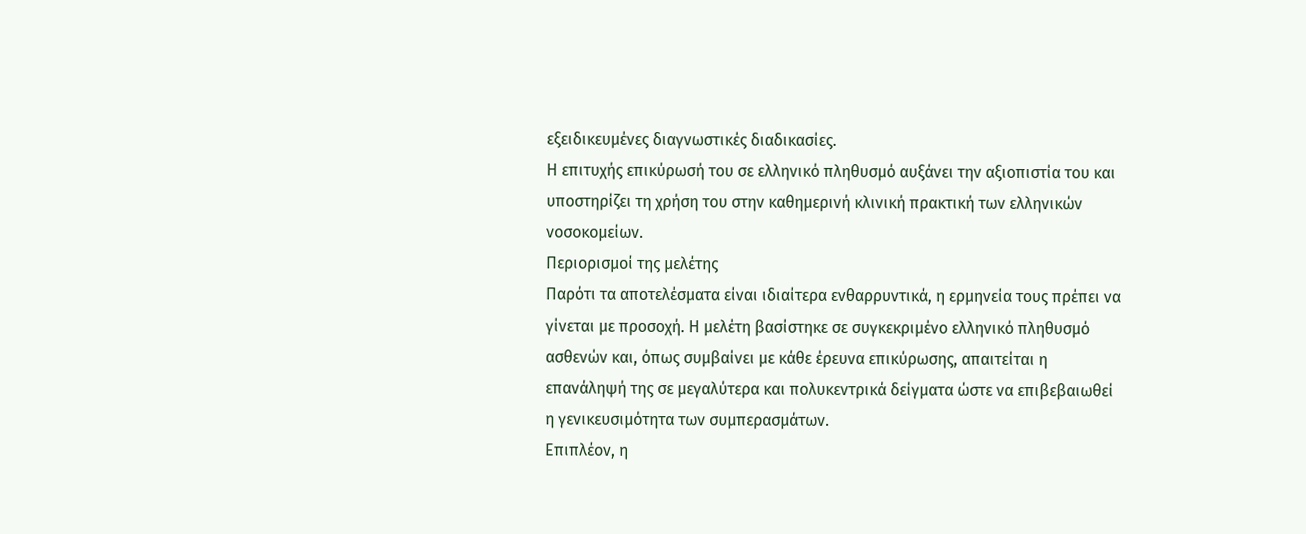εξειδικευμένες διαγνωστικές διαδικασίες.
Η επιτυχής επικύρωσή του σε ελληνικό πληθυσμό αυξάνει την αξιοπιστία του και υποστηρίζει τη χρήση του στην καθημερινή κλινική πρακτική των ελληνικών νοσοκομείων.
Περιορισμοί της μελέτης
Παρότι τα αποτελέσματα είναι ιδιαίτερα ενθαρρυντικά, η ερμηνεία τους πρέπει να γίνεται με προσοχή. Η μελέτη βασίστηκε σε συγκεκριμένο ελληνικό πληθυσμό ασθενών και, όπως συμβαίνει με κάθε έρευνα επικύρωσης, απαιτείται η επανάληψή της σε μεγαλύτερα και πολυκεντρικά δείγματα ώστε να επιβεβαιωθεί η γενικευσιμότητα των συμπερασμάτων.
Επιπλέον, η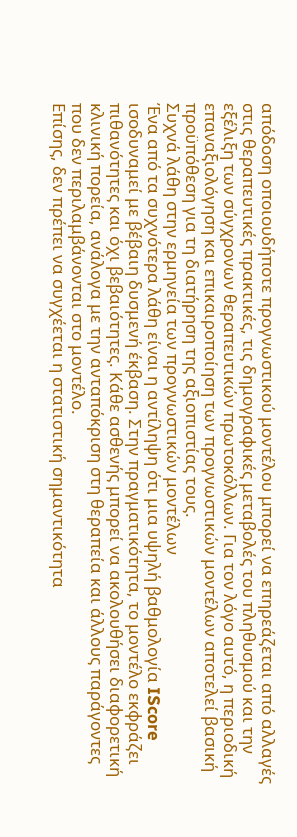απόδοση οποιουδήποτε προγνωστικού μοντέλου μπορεί να επηρεάζεται από αλλαγές στις θεραπευτικές πρακτικές, τις δημογραφικές μεταβολές του πληθυσμού και την εξέλιξη των σύγχρονων θεραπευτικών πρωτοκόλλων. Για τον λόγο αυτό, η περιοδική επαναξιολόγηση και επικαιροποίηση των προγνωστικών μοντέλων αποτελεί βασική προϋπόθεση για τη διατήρηση της αξιοπιστίας τους.
Συχνά λάθη στην ερμηνεία των προγνωστικών μοντέλων
Ένα από τα συχνότερα λάθη είναι η αντίληψη ότι μια υψηλή βαθμολογία IScore ισοδυναμεί με βέβαιη δυσμενή έκβαση. Στην πραγματικότητα, το μοντέλο εκφράζει πιθανότητες και όχι βεβαιότητες. Κάθε ασθενής μπορεί να ακολουθήσει διαφορετική κλινική πορεία, ανάλογα με την ανταπόκριση στη θεραπεία και άλλους παράγοντες που δεν περιλαμβάνονται στο μοντέλο.
Επίσης, δεν πρέπει να συγχέεται η στατιστική σημαντικότητα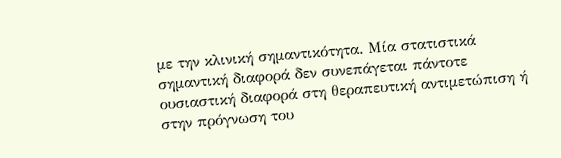με την κλινική σημαντικότητα. Μία στατιστικά σημαντική διαφορά δεν συνεπάγεται πάντοτε ουσιαστική διαφορά στη θεραπευτική αντιμετώπιση ή στην πρόγνωση του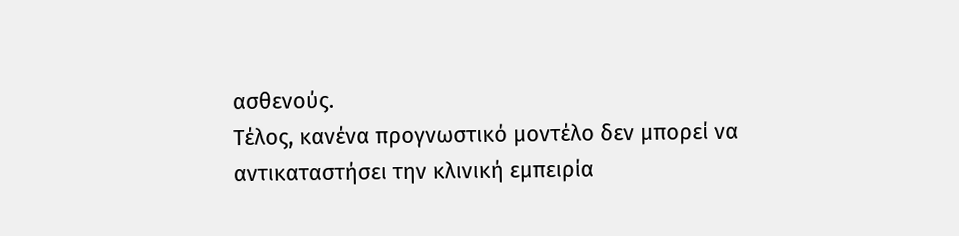ασθενούς.
Τέλος, κανένα προγνωστικό μοντέλο δεν μπορεί να αντικαταστήσει την κλινική εμπειρία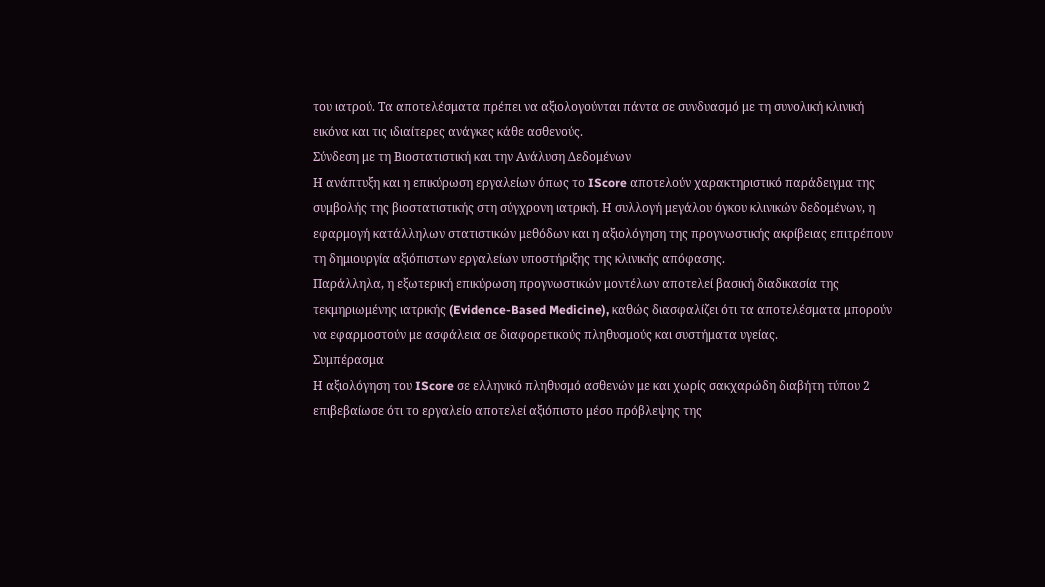του ιατρού. Τα αποτελέσματα πρέπει να αξιολογούνται πάντα σε συνδυασμό με τη συνολική κλινική εικόνα και τις ιδιαίτερες ανάγκες κάθε ασθενούς.
Σύνδεση με τη Βιοστατιστική και την Ανάλυση Δεδομένων
Η ανάπτυξη και η επικύρωση εργαλείων όπως το IScore αποτελούν χαρακτηριστικό παράδειγμα της συμβολής της βιοστατιστικής στη σύγχρονη ιατρική. Η συλλογή μεγάλου όγκου κλινικών δεδομένων, η εφαρμογή κατάλληλων στατιστικών μεθόδων και η αξιολόγηση της προγνωστικής ακρίβειας επιτρέπουν τη δημιουργία αξιόπιστων εργαλείων υποστήριξης της κλινικής απόφασης.
Παράλληλα, η εξωτερική επικύρωση προγνωστικών μοντέλων αποτελεί βασική διαδικασία της τεκμηριωμένης ιατρικής (Evidence-Based Medicine), καθώς διασφαλίζει ότι τα αποτελέσματα μπορούν να εφαρμοστούν με ασφάλεια σε διαφορετικούς πληθυσμούς και συστήματα υγείας.
Συμπέρασμα
Η αξιολόγηση του IScore σε ελληνικό πληθυσμό ασθενών με και χωρίς σακχαρώδη διαβήτη τύπου 2 επιβεβαίωσε ότι το εργαλείο αποτελεί αξιόπιστο μέσο πρόβλεψης της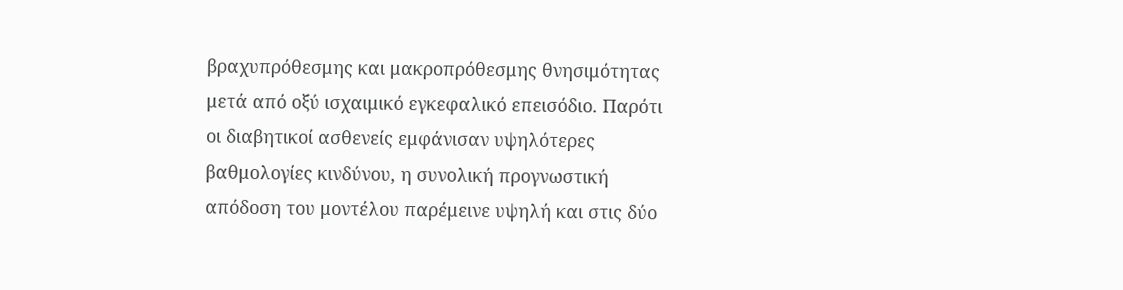βραχυπρόθεσμης και μακροπρόθεσμης θνησιμότητας μετά από οξύ ισχαιμικό εγκεφαλικό επεισόδιο. Παρότι οι διαβητικοί ασθενείς εμφάνισαν υψηλότερες βαθμολογίες κινδύνου, η συνολική προγνωστική απόδοση του μοντέλου παρέμεινε υψηλή και στις δύο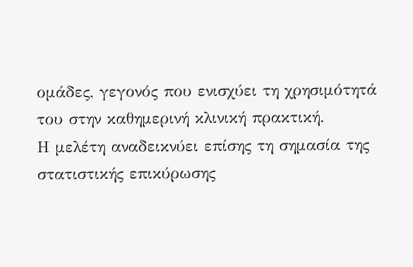ομάδες, γεγονός που ενισχύει τη χρησιμότητά του στην καθημερινή κλινική πρακτική.
Η μελέτη αναδεικνύει επίσης τη σημασία της στατιστικής επικύρωσης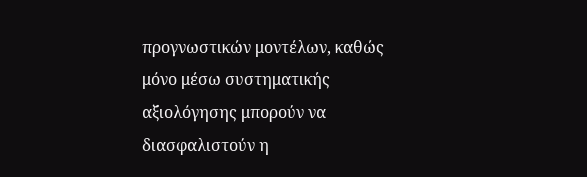προγνωστικών μοντέλων, καθώς μόνο μέσω συστηματικής αξιολόγησης μπορούν να διασφαλιστούν η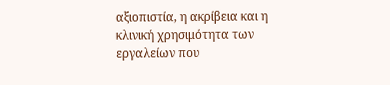αξιοπιστία, η ακρίβεια και η κλινική χρησιμότητα των εργαλείων που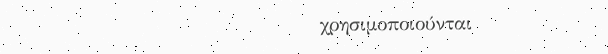χρησιμοποιούνται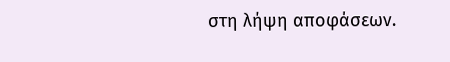στη λήψη αποφάσεων.